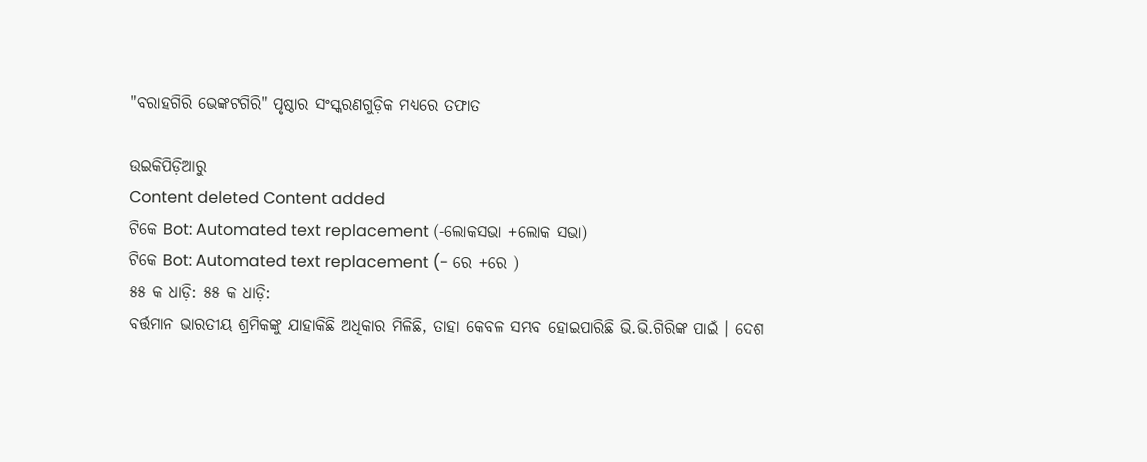"ବରାହଗିରି ଭେଙ୍କଟଗିରି" ପୃଷ୍ଠାର ସଂସ୍କରଣ‌ଗୁଡ଼ିକ ମଧ୍ୟରେ ତଫାତ

ଉଇକିପିଡ଼ିଆ‌ରୁ
Content deleted Content added
ଟିକେ Bot: Automated text replacement (-ଲୋକସଭା +ଲୋକ ସଭା)
ଟିକେ Bot: Automated text replacement (- ରେ +ରେ )
୫୫ କ ଧାଡ଼ି: ୫୫ କ ଧାଡ଼ି:
ବର୍ତ୍ତମାନ ଭାରତୀୟ ଶ୍ରମିକଙ୍କୁ ଯାହାକିଛି ଅଧିକାର ମିଳିଛି, ତାହା କେବଳ ସମ୍ଭବ ହୋଇପାରିଛି ଭି.ଭି.ଗିରିଙ୍କ ପାଇଁ । ଦେଶ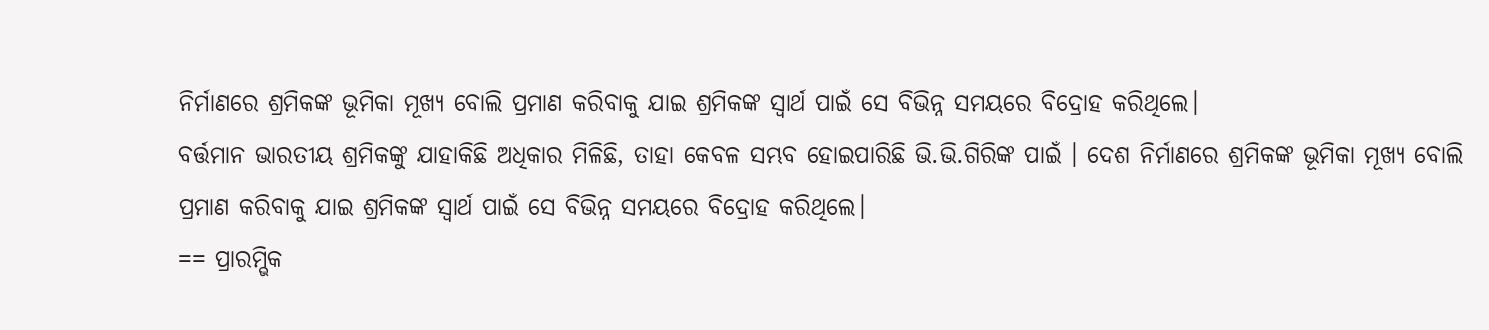ନିର୍ମାଣରେ ଶ୍ରମିକଙ୍କ ଭୂମିକା ମୂଖ୍ୟ ବୋଲି ପ୍ରମାଣ କରିବାକୁ ଯାଇ ଶ୍ରମିକଙ୍କ ସ୍ଵାର୍ଥ ପାଇଁ ସେ ବିଭିନ୍ନ ସମୟରେ ବିଦ୍ରୋହ କରିଥିଲେ।
ବର୍ତ୍ତମାନ ଭାରତୀୟ ଶ୍ରମିକଙ୍କୁ ଯାହାକିଛି ଅଧିକାର ମିଳିଛି, ତାହା କେବଳ ସମ୍ଭବ ହୋଇପାରିଛି ଭି.ଭି.ଗିରିଙ୍କ ପାଇଁ । ଦେଶ ନିର୍ମାଣରେ ଶ୍ରମିକଙ୍କ ଭୂମିକା ମୂଖ୍ୟ ବୋଲି ପ୍ରମାଣ କରିବାକୁ ଯାଇ ଶ୍ରମିକଙ୍କ ସ୍ଵାର୍ଥ ପାଇଁ ସେ ବିଭିନ୍ନ ସମୟରେ ବିଦ୍ରୋହ କରିଥିଲେ।
== ପ୍ରାରମ୍ଭିକ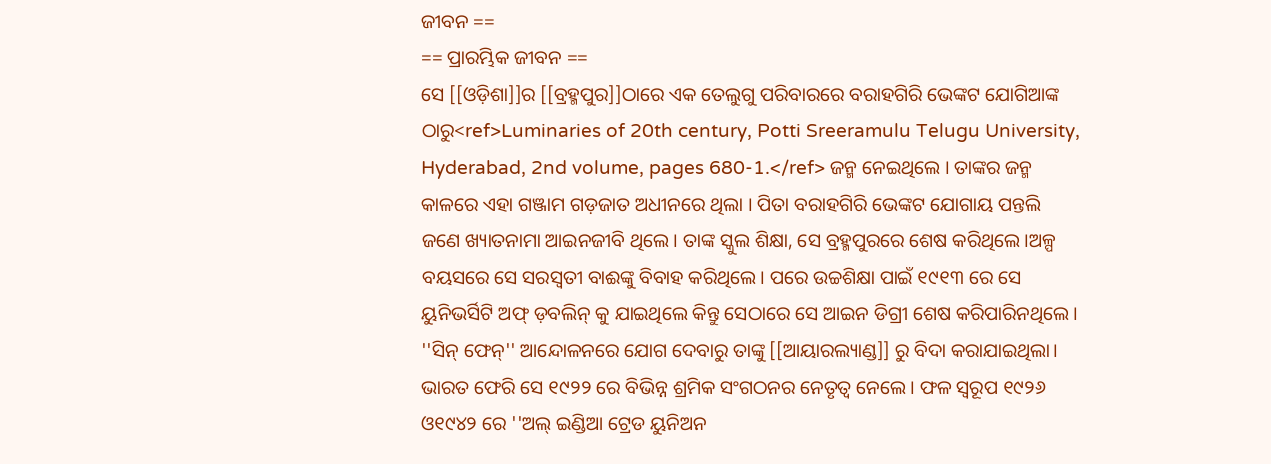ଜୀବନ ==
== ପ୍ରାରମ୍ଭିକ ଜୀବନ ==
ସେ [[ଓଡ଼ିଶା]]ର [[ବ୍ରହ୍ମପୁର]]ଠାରେ ଏକ ତେଲୁଗୁ ପରିବାରରେ ବରାହଗିରି ଭେଙ୍କଟ ଯୋଗିଆଙ୍କ ଠାରୁ<ref>Luminaries of 20th century, Potti Sreeramulu Telugu University, Hyderabad, 2nd volume, pages 680-1.</ref> ଜନ୍ମ ନେଇଥିଲେ । ତାଙ୍କର ଜନ୍ମ କାଳରେ ଏହା ଗଞ୍ଜାମ ଗଡ଼ଜାତ ଅଧୀନରେ ଥିଲା । ପିତା ବରାହଗିରି ଭେଙ୍କଟ ଯୋଗାୟ ପନ୍ତଲି ଜଣେ ଖ୍ୟାତନାମା ଆଇନଜୀବି ଥିଲେ। ତାଙ୍କ ସ୍କୁଲ ଶିକ୍ଷା, ସେ ବ୍ରହ୍ମପୁରରେ ଶେଷ କରିଥିଲେ।ଅଳ୍ପ ବୟସରେ ସେ ସରସ୍ଵତୀ ବାଈଙ୍କୁ ବିବାହ କରିଥିଲେ। ପରେ ଉଚ୍ଚଶିକ୍ଷା ପାଇଁ ୧୯୧୩ ରେ ସେ ୟୁନିଭର୍ସିଟି ଅଫ୍ ଡ଼ବଲିନ୍ କୁ ଯାଇଥିଲେ କିନ୍ତୁ ସେଠାରେ ସେ ଆଇନ ଡିଗ୍ରୀ ଶେଷ କରିପାରିନଥିଲେ। ''ସିନ୍ ଫେନ୍'' ଆନ୍ଦୋଳନରେ ଯୋଗ ଦେବାରୁ ତାଙ୍କୁ [[ଆୟାରଲ୍ୟାଣ୍ଡ]] ରୁ ବିଦା କରାଯାଇଥିଲା। ଭାରତ ଫେରି ସେ ୧୯୨୨ ରେ ବିଭିନ୍ନ ଶ୍ରମିକ ସଂଗଠନର ନେତୃତ୍ଵ ନେଲେ। ଫଳ ସ୍ଵରୂପ ୧୯୨୬ ଓ୧୯୪୨ ରେ ''ଅଲ୍ ଇଣ୍ଡିଆ ଟ୍ରେଡ ୟୁନିଅନ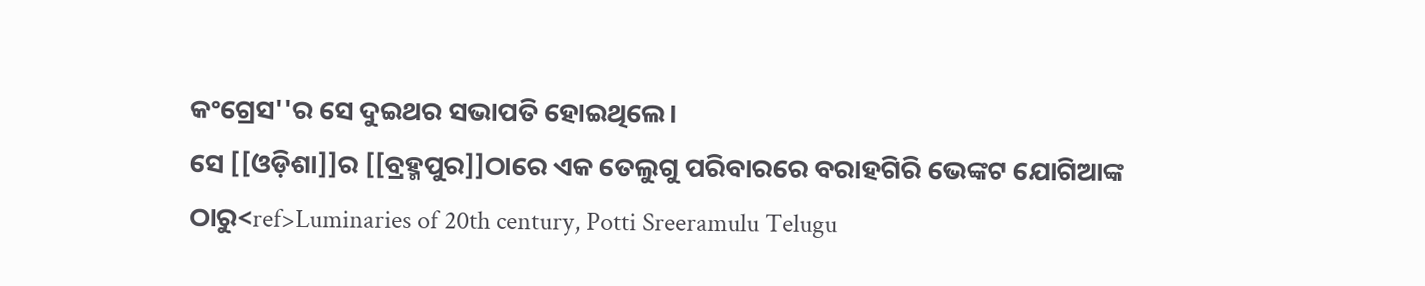କଂଗ୍ରେସ''ର ସେ ଦୁଇଥର ସଭାପତି ହୋଇଥିଲେ।
ସେ [[ଓଡ଼ିଶା]]ର [[ବ୍ରହ୍ମପୁର]]ଠାରେ ଏକ ତେଲୁଗୁ ପରିବାରରେ ବରାହଗିରି ଭେଙ୍କଟ ଯୋଗିଆଙ୍କ ଠାରୁ<ref>Luminaries of 20th century, Potti Sreeramulu Telugu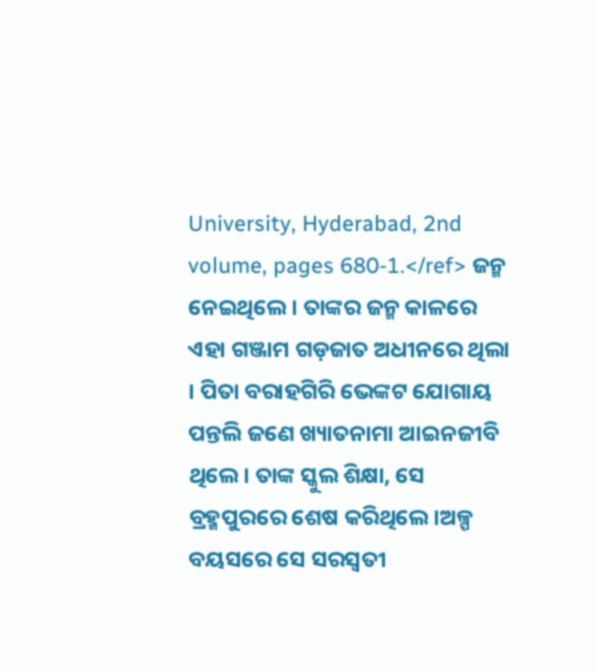University, Hyderabad, 2nd volume, pages 680-1.</ref> ଜନ୍ମ ନେଇଥିଲେ । ତାଙ୍କର ଜନ୍ମ କାଳରେ ଏହା ଗଞ୍ଜାମ ଗଡ଼ଜାତ ଅଧୀନରେ ଥିଲା । ପିତା ବରାହଗିରି ଭେଙ୍କଟ ଯୋଗାୟ ପନ୍ତଲି ଜଣେ ଖ୍ୟାତନାମା ଆଇନଜୀବି ଥିଲେ। ତାଙ୍କ ସ୍କୁଲ ଶିକ୍ଷା, ସେ ବ୍ରହ୍ମପୁରରେ ଶେଷ କରିଥିଲେ।ଅଳ୍ପ ବୟସରେ ସେ ସରସ୍ଵତୀ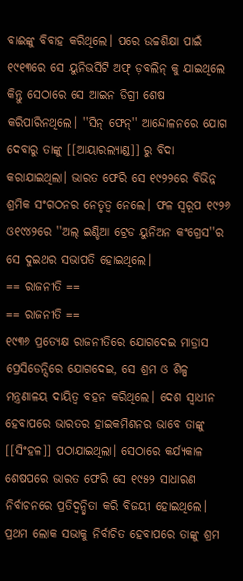ବାଈଙ୍କୁ ବିବାହ କରିଥିଲେ। ପରେ ଉଚ୍ଚଶିକ୍ଷା ପାଇଁ ୧୯୧୩ରେ ସେ ୟୁନିଭର୍ସିଟି ଅଫ୍ ଡ଼ବଲିନ୍ କୁ ଯାଇଥିଲେ କିନ୍ତୁ ସେଠାରେ ସେ ଆଇନ ଡିଗ୍ରୀ ଶେଷ କରିପାରିନଥିଲେ। ''ସିନ୍ ଫେନ୍'' ଆନ୍ଦୋଳନରେ ଯୋଗ ଦେବାରୁ ତାଙ୍କୁ [[ଆୟାରଲ୍ୟାଣ୍ଡ]] ରୁ ବିଦା କରାଯାଇଥିଲା। ଭାରତ ଫେରି ସେ ୧୯୨୨ରେ ବିଭିନ୍ନ ଶ୍ରମିକ ସଂଗଠନର ନେତୃତ୍ଵ ନେଲେ। ଫଳ ସ୍ଵରୂପ ୧୯୨୬ ଓ୧୯୪୨ରେ ''ଅଲ୍ ଇଣ୍ଡିଆ ଟ୍ରେଡ ୟୁନିଅନ କଂଗ୍ରେସ''ର ସେ ଦୁଇଥର ସଭାପତି ହୋଇଥିଲେ।
== ରାଜନୀତି ==
== ରାଜନୀତି ==
୧୯୩୬ ପ୍ରତ୍ୟେକ୍ଷ ରାଜନୀତିରେ ଯୋଗଦେଇ ମାଡ୍ରାସ ପ୍ରେସିଡେନ୍ସିରେ ଯୋଗଦେଇ, ସେ ଶ୍ରମ ଓ ଶିଳ୍ପ ମନ୍ତ୍ରଣାଳୟ ଦାୟିତ୍ଵ ବହନ କରିଥିଲେ। ଦେଶ ସ୍ଵାଧୀନ ହେବାପରେ ଭାରତର ହାଇକମିଶନର ଭାବେ ତାଙ୍କୁ [[ସିଂହଳ]] ପଠାଯାଇଥିଲା। ସେଠାରେ କର୍ଯ୍ୟକାଳ ଶେଷପରେ ଭାରତ ଫେରି ସେ ୧୯୫୨ ସାଧାରଣ ନିର୍ବାଚନରେ ପ୍ରତିଦ୍ଵନ୍ଦ୍ଵିତା କରି ବିଜୟୀ ହୋଇଥିଲେ। ପ୍ରଥମ ଲୋକ ସଭାକୁ ନିର୍ବାଚିତ ହେବାପରେ ତାଙ୍କୁ ଶ୍ରମ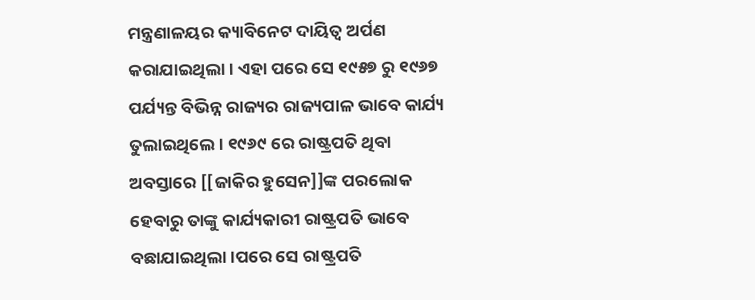ମନ୍ତ୍ରଣାଳୟର କ୍ୟାବିନେଟ ଦାୟିତ୍ଵ ଅର୍ପଣ କରାଯାଇଥିଲା। ଏହା ପରେ ସେ ୧୯୫୭ ରୁ ୧୯୬୭ ପର୍ଯ୍ୟନ୍ତ ବିଭିନ୍ନ ରାଜ୍ୟର ରାଜ୍ୟପାଳ ଭାବେ କାର୍ଯ୍ୟ ତୁଲାଇଥିଲେ। ୧୯୬୯ ରେ ରାଷ୍ଟ୍ରପତି ଥିବା ଅବସ୍ତାରେ [[ଜାକିର ହୁସେନ]]ଙ୍କ ପରଲୋକ ହେବାରୁ ତାଙ୍କୁ କାର୍ଯ୍ୟକାରୀ ରାଷ୍ଟ୍ରପତି ଭାବେ ବଛାଯାଇଥିଲା।ପରେ ସେ ରାଷ୍ଟ୍ରପତି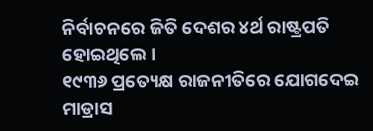ନିର୍ବାଚନରେ ଜିତି ଦେଶର ୪ର୍ଥ ରାଷ୍ଟ୍ରପତି ହୋଇଥିଲେ।
୧୯୩୬ ପ୍ରତ୍ୟେକ୍ଷ ରାଜନୀତିରେ ଯୋଗଦେଇ ମାଡ୍ରାସ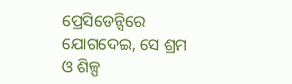ପ୍ରେସିଡେନ୍ସିରେ ଯୋଗଦେଇ, ସେ ଶ୍ରମ ଓ ଶିଳ୍ପ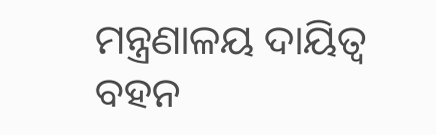ମନ୍ତ୍ରଣାଳୟ ଦାୟିତ୍ଵ ବହନ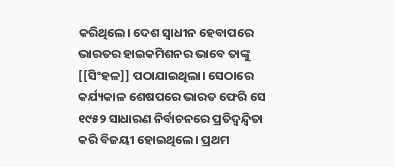କରିଥିଲେ। ଦେଶ ସ୍ଵାଧୀନ ହେବାପରେ ଭାରତର ହାଇକମିଶନର ଭାବେ ତାଙ୍କୁ [[ସିଂହଳ]] ପଠାଯାଇଥିଲା। ସେଠାରେ କର୍ଯ୍ୟକାଳ ଶେଷପରେ ଭାରତ ଫେରି ସେ ୧୯୫୨ ସାଧାରଣ ନିର୍ବାଚନରେ ପ୍ରତିଦ୍ଵନ୍ଦ୍ଵିତା କରି ବିଜୟୀ ହୋଇଥିଲେ। ପ୍ରଥମ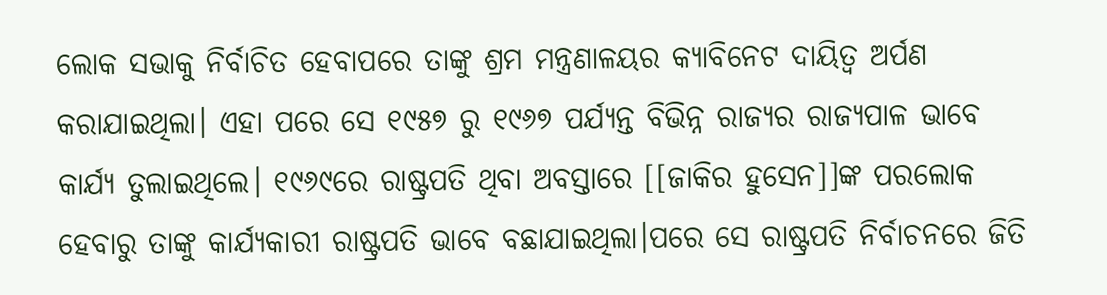ଲୋକ ସଭାକୁ ନିର୍ବାଚିତ ହେବାପରେ ତାଙ୍କୁ ଶ୍ରମ ମନ୍ତ୍ରଣାଳୟର କ୍ୟାବିନେଟ ଦାୟିତ୍ଵ ଅର୍ପଣ କରାଯାଇଥିଲା। ଏହା ପରେ ସେ ୧୯୫୭ ରୁ ୧୯୬୭ ପର୍ଯ୍ୟନ୍ତ ବିଭିନ୍ନ ରାଜ୍ୟର ରାଜ୍ୟପାଳ ଭାବେ କାର୍ଯ୍ୟ ତୁଲାଇଥିଲେ। ୧୯୬୯ରେ ରାଷ୍ଟ୍ରପତି ଥିବା ଅବସ୍ତାରେ [[ଜାକିର ହୁସେନ]]ଙ୍କ ପରଲୋକ ହେବାରୁ ତାଙ୍କୁ କାର୍ଯ୍ୟକାରୀ ରାଷ୍ଟ୍ରପତି ଭାବେ ବଛାଯାଇଥିଲା।ପରେ ସେ ରାଷ୍ଟ୍ରପତି ନିର୍ବାଚନରେ ଜିତି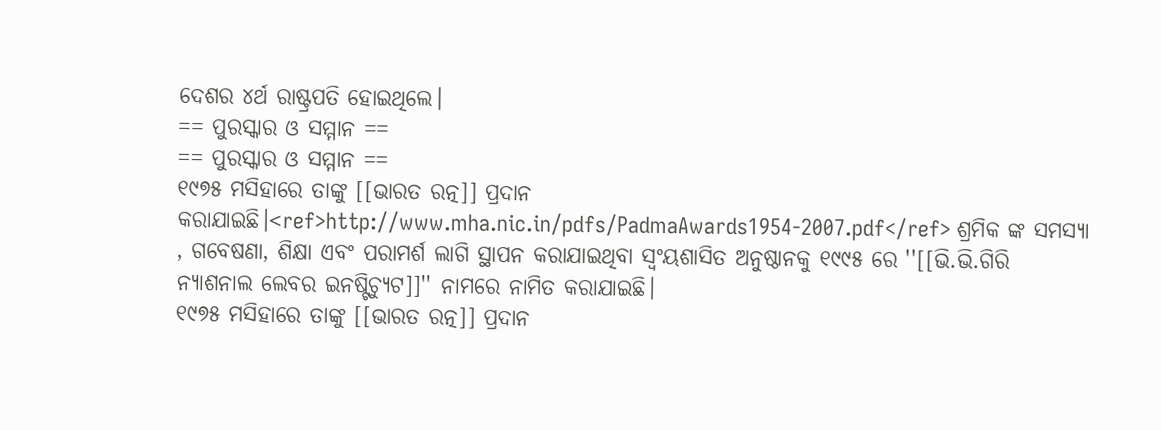ଦେଶର ୪ର୍ଥ ରାଷ୍ଟ୍ରପତି ହୋଇଥିଲେ।
== ପୁରସ୍କାର ଓ ସମ୍ମାନ ==
== ପୁରସ୍କାର ଓ ସମ୍ମାନ ==
୧୯୭୫ ମସିହାରେ ତାଙ୍କୁ [[ଭାରତ ରତ୍ନ]] ପ୍ରଦାନ କରାଯାଇଛି।<ref>http://www.mha.nic.in/pdfs/PadmaAwards1954-2007.pdf</ref> ଶ୍ରମିକ ଙ୍କ ସମସ୍ୟା , ଗବେଷଣା, ଶିକ୍ଷା ଏବଂ ପରାମର୍ଶ ଲାଗି ସ୍ଥାପନ କରାଯାଇଥିବା ସ୍ଵଂୟଶାସିତ ଅନୁଷ୍ଠାନକୁ ୧୯୯୫ ରେ ''[[ଭି.ଭି.ଗିରି ନ୍ୟାଶନାଲ ଲେବର ଇନଷ୍ଟିଚ୍ୟୁଟ]]'' ନାମରେ ନାମିତ କରାଯାଇଛି।
୧୯୭୫ ମସିହାରେ ତାଙ୍କୁ [[ଭାରତ ରତ୍ନ]] ପ୍ରଦାନ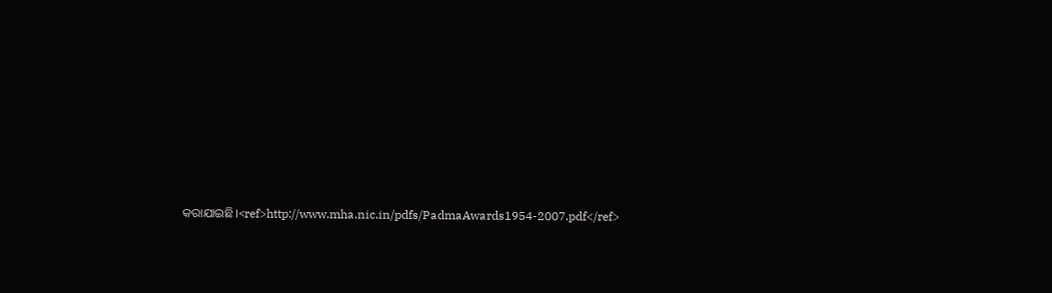କରାଯାଇଛି।<ref>http://www.mha.nic.in/pdfs/PadmaAwards1954-2007.pdf</ref>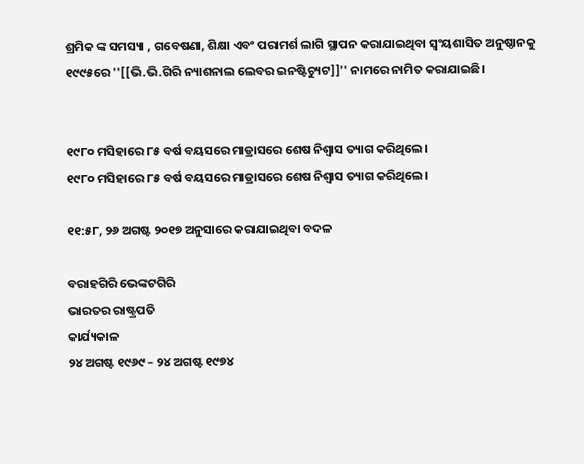ଶ୍ରମିକ ଙ୍କ ସମସ୍ୟା , ଗବେଷଣା, ଶିକ୍ଷା ଏବଂ ପରାମର୍ଶ ଲାଗି ସ୍ଥାପନ କରାଯାଇଥିବା ସ୍ଵଂୟଶାସିତ ଅନୁଷ୍ଠାନକୁ ୧୯୯୫ରେ ''[[ଭି.ଭି.ଗିରି ନ୍ୟାଶନାଲ ଲେବର ଇନଷ୍ଟିଚ୍ୟୁଟ]]'' ନାମରେ ନାମିତ କରାଯାଇଛି।


୧୯୮୦ ମସିହାରେ ୮୫ ବର୍ଷ ବୟସରେ ମାଡ୍ରାସରେ ଶେଷ ନିଶ୍ଵାସ ତ୍ୟାଗ କରିଥିଲେ।
୧୯୮୦ ମସିହାରେ ୮୫ ବର୍ଷ ବୟସରେ ମାଡ୍ରାସରେ ଶେଷ ନିଶ୍ଵାସ ତ୍ୟାଗ କରିଥିଲେ।

୧୧:୫୮, ୨୬ ଅଗଷ୍ଟ ୨୦୧୭ ଅନୁସାରେ କରାଯାଇଥିବା ବଦଳ

ବରାହଗିରି ଭେଙ୍କଟଗିରି
ଭାରତର ରାଷ୍ଟ୍ରପତି
କାର୍ଯ୍ୟକାଳ
୨୪ ଅଗଷ୍ଟ ୧୯୬୯ – ୨୪ ଅଗଷ୍ଟ ୧୯୭୪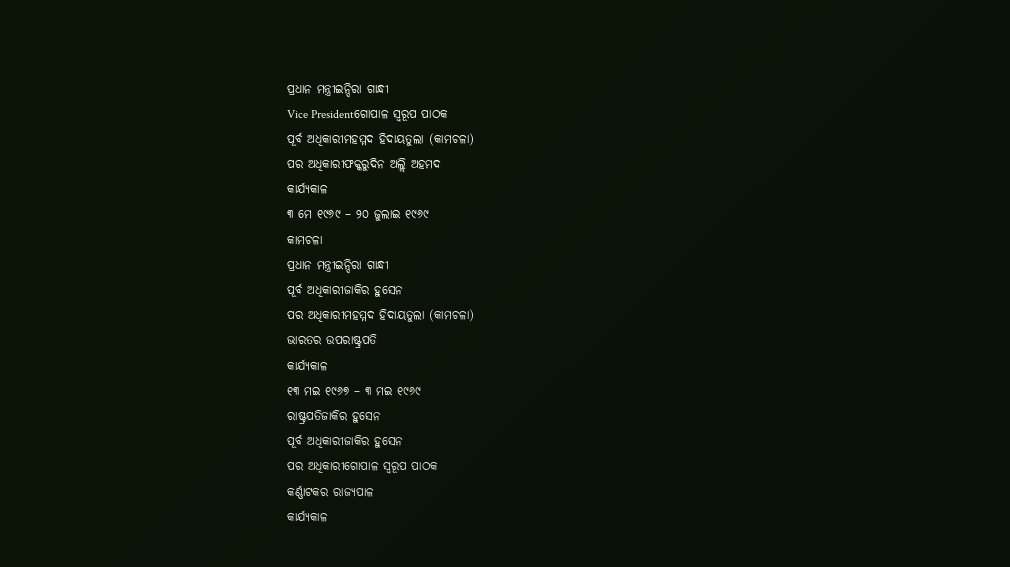ପ୍ରଧାନ ମନ୍ତ୍ରୀଇନ୍ଦିରା ଗାନ୍ଧୀ
Vice Presidentଗୋପାଳ ସ୍ଵରୂପ ପାଠକ
ପୂର୍ବ ଅଧିକାରୀମହମ୍ମଦ ହିଦାୟତୁଲା (କାମଚଳା)
ପର ଅଧିକାରୀଫକ୍କରୁଦିନ ଅଲ୍ଲି ଅହମଦ
କାର୍ଯ୍ୟକାଳ
୩ ମେ ୧୯୬୯ – ୨୦ ଜୁଲାଇ ୧୯୬୯
କାମଚଳା
ପ୍ରଧାନ ମନ୍ତ୍ରୀଇନ୍ଦିରା ଗାନ୍ଧୀ
ପୂର୍ବ ଅଧିକାରୀଜାକିର ହୁସେନ
ପର ଅଧିକାରୀମହମ୍ମଦ ହିଦାୟତୁଲା (କାମଚଳା)
ଭାରତର ଉପରାଷ୍ଟ୍ରପତି
କାର୍ଯ୍ୟକାଳ
୧୩ ମଇ ୧୯୬୭ – ୩ ମଇ ୧୯୬୯
ରାଷ୍ଟ୍ରପତିଜାକିର ହୁସେନ
ପୂର୍ବ ଅଧିକାରୀଜାକିର ହୁସେନ
ପର ଅଧିକାରୀଗୋପାଳ ସ୍ଵରୂପ ପାଠକ
କର୍ଣ୍ଣାଟକର ରାଜ୍ୟପାଳ
କାର୍ଯ୍ୟକାଳ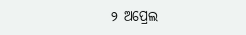୨ ଅପ୍ରେଲ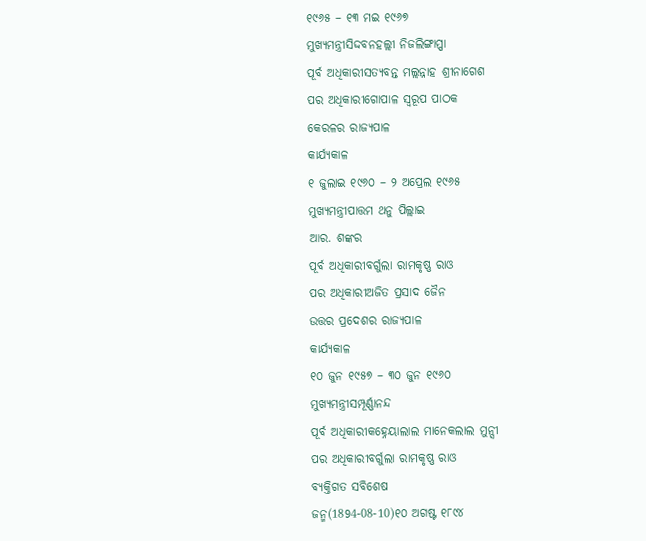୧୯୬୫ – ୧୩ ମଇ ୧୯୬୭
ମୁଖ୍ୟମନ୍ତ୍ରୀସିଦ୍ଦବନହଲ୍ଲୀ ନିଜଲିଙ୍ଗାପ୍ପା
ପୂର୍ବ ଅଧିକାରୀସତ୍ୟବନ୍ତ ମଲ୍ଲନ୍ନାହ ଶ୍ରୀନାଗେଶ
ପର ଅଧିକାରୀଗୋପାଳ ସ୍ଵରୂପ ପାଠକ
କେରଳର ରାଜ୍ୟପାଳ
କାର୍ଯ୍ୟକାଳ
୧ ଜୁଲାଇ ୧୯୬୦ – ୨ ଅପ୍ରେଲ ୧୯୬୫
ମୁଖ୍ୟମନ୍ତ୍ରୀପାତ୍ତମ ଥନୁ ପିଲ୍ଲାଇ
ଆର. ଶଙ୍କର
ପୂର୍ବ ଅଧିକାରୀବର୍ଗୁଲା ରାମକୃଷ୍ଣ ରାଓ
ପର ଅଧିକାରୀଅଜିତ ପ୍ରସାଦ ଜୈନ
ଉତ୍ତର ପ୍ରଦେଶର ରାଜ୍ୟପାଳ
କାର୍ଯ୍ୟକାଳ
୧୦ ଜୁନ ୧୯୫୭ – ୩୦ ଜୁନ ୧୯୬୦
ମୁଖ୍ୟମନ୍ତ୍ରୀସମ୍ପୂର୍ଣ୍ଣାନନ୍ଦ
ପୂର୍ବ ଅଧିକାରୀକହ୍ନେୟାଲାଲ ମାନେକଲାଲ ମୁନ୍ସୀ
ପର ଅଧିକାରୀବର୍ଗୁଲା ରାମକୃଷ୍ଣ ରାଓ
ବ୍ୟକ୍ତିଗତ ସବିଶେଷ
ଜନ୍ମ(1894-08-10)୧୦ ଅଗଷ୍ଟ ୧୮୯୪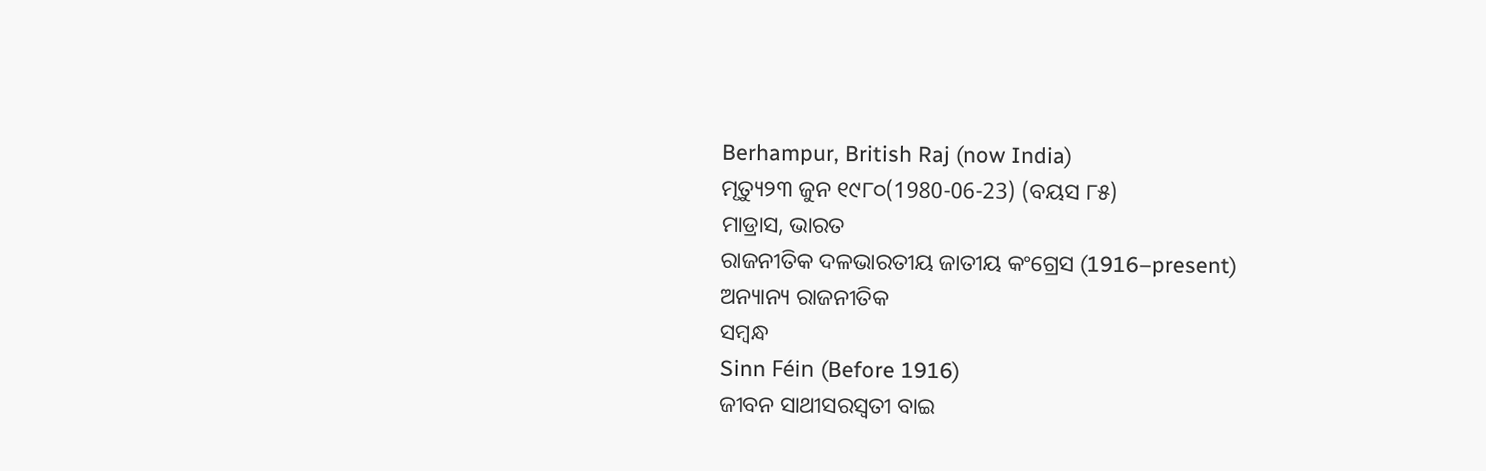Berhampur, British Raj (now India)
ମୃତ୍ୟୁ୨୩ ଜୁନ ୧୯୮୦(1980-06-23) (ବୟସ ୮୫)
ମାଡ୍ରାସ, ଭାରତ
ରାଜନୀତିକ ଦଳଭାରତୀୟ ଜାତୀୟ କଂଗ୍ରେସ (1916–present)
ଅନ୍ୟାନ୍ୟ ରାଜନୀତିକ
ସମ୍ବନ୍ଧ
Sinn Féin (Before 1916)
ଜୀବନ ସାଥୀସରସ୍ଵତୀ ବାଇ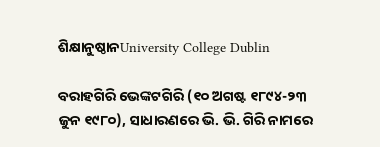ଶିକ୍ଷାନୁଷ୍ଠାନUniversity College Dublin

ବରାହଗିରି ଭେଙ୍କଟଗିରି (୧୦ ଅଗଷ୍ଟ ୧୮୯୪-୨୩ ଜୁନ ୧୯୮୦), ସାଧାରଣରେ ଭି. ଭି. ଗିରି ନାମରେ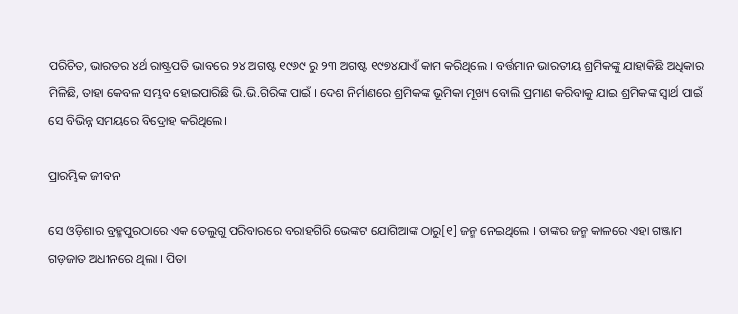ପରିଚିତ, ଭାରତର ୪ର୍ଥ ରାଷ୍ଟ୍ରପତି ଭାବରେ ୨୪ ଅଗଷ୍ଟ ୧୯୬୯ ରୁ ୨୩ ଅଗଷ୍ଟ ୧୯୭୪ଯାଏଁ କାମ କରିଥିଲେ । ବର୍ତ୍ତମାନ ଭାରତୀୟ ଶ୍ରମିକଙ୍କୁ ଯାହାକିଛି ଅଧିକାର ମିଳିଛି, ତାହା କେବଳ ସମ୍ଭବ ହୋଇପାରିଛି ଭି.ଭି.ଗିରିଙ୍କ ପାଇଁ । ଦେଶ ନିର୍ମାଣରେ ଶ୍ରମିକଙ୍କ ଭୂମିକା ମୂଖ୍ୟ ବୋଲି ପ୍ରମାଣ କରିବାକୁ ଯାଇ ଶ୍ରମିକଙ୍କ ସ୍ଵାର୍ଥ ପାଇଁ ସେ ବିଭିନ୍ନ ସମୟରେ ବିଦ୍ରୋହ କରିଥିଲେ।

ପ୍ରାରମ୍ଭିକ ଜୀବନ

ସେ ଓଡ଼ିଶାର ବ୍ରହ୍ମପୁରଠାରେ ଏକ ତେଲୁଗୁ ପରିବାରରେ ବରାହଗିରି ଭେଙ୍କଟ ଯୋଗିଆଙ୍କ ଠାରୁ[୧] ଜନ୍ମ ନେଇଥିଲେ । ତାଙ୍କର ଜନ୍ମ କାଳରେ ଏହା ଗଞ୍ଜାମ ଗଡ଼ଜାତ ଅଧୀନରେ ଥିଲା । ପିତା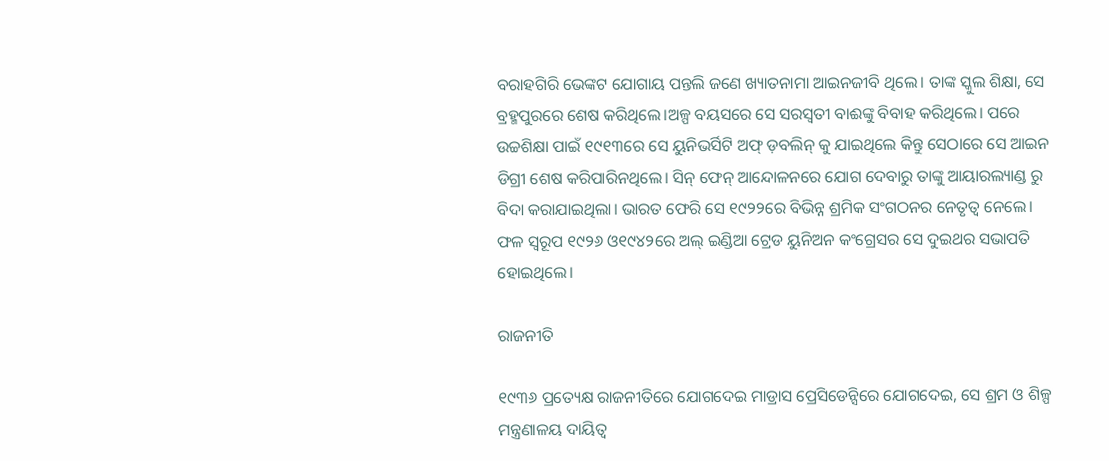ବରାହଗିରି ଭେଙ୍କଟ ଯୋଗାୟ ପନ୍ତଲି ଜଣେ ଖ୍ୟାତନାମା ଆଇନଜୀବି ଥିଲେ। ତାଙ୍କ ସ୍କୁଲ ଶିକ୍ଷା, ସେ ବ୍ରହ୍ମପୁରରେ ଶେଷ କରିଥିଲେ।ଅଳ୍ପ ବୟସରେ ସେ ସରସ୍ଵତୀ ବାଈଙ୍କୁ ବିବାହ କରିଥିଲେ। ପରେ ଉଚ୍ଚଶିକ୍ଷା ପାଇଁ ୧୯୧୩ରେ ସେ ୟୁନିଭର୍ସିଟି ଅଫ୍ ଡ଼ବଲିନ୍ କୁ ଯାଇଥିଲେ କିନ୍ତୁ ସେଠାରେ ସେ ଆଇନ ଡିଗ୍ରୀ ଶେଷ କରିପାରିନଥିଲେ। ସିନ୍ ଫେନ୍ ଆନ୍ଦୋଳନରେ ଯୋଗ ଦେବାରୁ ତାଙ୍କୁ ଆୟାରଲ୍ୟାଣ୍ଡ ରୁ ବିଦା କରାଯାଇଥିଲା। ଭାରତ ଫେରି ସେ ୧୯୨୨ରେ ବିଭିନ୍ନ ଶ୍ରମିକ ସଂଗଠନର ନେତୃତ୍ଵ ନେଲେ। ଫଳ ସ୍ଵରୂପ ୧୯୨୬ ଓ୧୯୪୨ରେ ଅଲ୍ ଇଣ୍ଡିଆ ଟ୍ରେଡ ୟୁନିଅନ କଂଗ୍ରେସର ସେ ଦୁଇଥର ସଭାପତି ହୋଇଥିଲେ।

ରାଜନୀତି

୧୯୩୬ ପ୍ରତ୍ୟେକ୍ଷ ରାଜନୀତିରେ ଯୋଗଦେଇ ମାଡ୍ରାସ ପ୍ରେସିଡେନ୍ସିରେ ଯୋଗଦେଇ, ସେ ଶ୍ରମ ଓ ଶିଳ୍ପ ମନ୍ତ୍ରଣାଳୟ ଦାୟିତ୍ଵ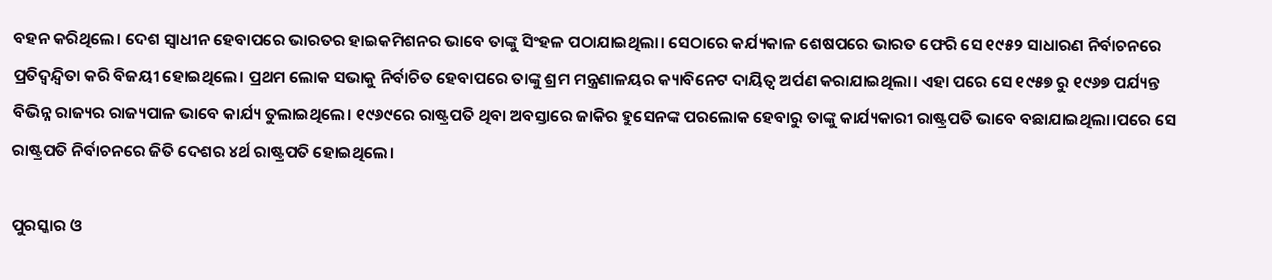ବହନ କରିଥିଲେ। ଦେଶ ସ୍ଵାଧୀନ ହେବାପରେ ଭାରତର ହାଇକମିଶନର ଭାବେ ତାଙ୍କୁ ସିଂହଳ ପଠାଯାଇଥିଲା। ସେଠାରେ କର୍ଯ୍ୟକାଳ ଶେଷପରେ ଭାରତ ଫେରି ସେ ୧୯୫୨ ସାଧାରଣ ନିର୍ବାଚନରେ ପ୍ରତିଦ୍ଵନ୍ଦ୍ଵିତା କରି ବିଜୟୀ ହୋଇଥିଲେ। ପ୍ରଥମ ଲୋକ ସଭାକୁ ନିର୍ବାଚିତ ହେବାପରେ ତାଙ୍କୁ ଶ୍ରମ ମନ୍ତ୍ରଣାଳୟର କ୍ୟାବିନେଟ ଦାୟିତ୍ଵ ଅର୍ପଣ କରାଯାଇଥିଲା। ଏହା ପରେ ସେ ୧୯୫୭ ରୁ ୧୯୬୭ ପର୍ଯ୍ୟନ୍ତ ବିଭିନ୍ନ ରାଜ୍ୟର ରାଜ୍ୟପାଳ ଭାବେ କାର୍ଯ୍ୟ ତୁଲାଇଥିଲେ। ୧୯୬୯ରେ ରାଷ୍ଟ୍ରପତି ଥିବା ଅବସ୍ତାରେ ଜାକିର ହୁସେନଙ୍କ ପରଲୋକ ହେବାରୁ ତାଙ୍କୁ କାର୍ଯ୍ୟକାରୀ ରାଷ୍ଟ୍ରପତି ଭାବେ ବଛାଯାଇଥିଲା।ପରେ ସେ ରାଷ୍ଟ୍ରପତି ନିର୍ବାଚନରେ ଜିତି ଦେଶର ୪ର୍ଥ ରାଷ୍ଟ୍ରପତି ହୋଇଥିଲେ।

ପୁରସ୍କାର ଓ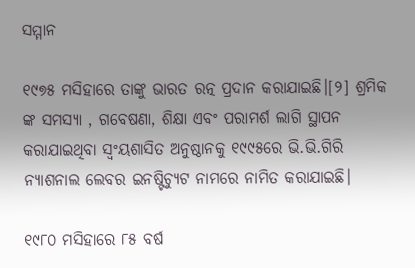ସମ୍ମାନ

୧୯୭୫ ମସିହାରେ ତାଙ୍କୁ ଭାରତ ରତ୍ନ ପ୍ରଦାନ କରାଯାଇଛି।[୨] ଶ୍ରମିକ ଙ୍କ ସମସ୍ୟା , ଗବେଷଣା, ଶିକ୍ଷା ଏବଂ ପରାମର୍ଶ ଲାଗି ସ୍ଥାପନ କରାଯାଇଥିବା ସ୍ଵଂୟଶାସିତ ଅନୁଷ୍ଠାନକୁ ୧୯୯୫ରେ ଭି.ଭି.ଗିରି ନ୍ୟାଶନାଲ ଲେବର ଇନଷ୍ଟିଚ୍ୟୁଟ ନାମରେ ନାମିତ କରାଯାଇଛି।

୧୯୮୦ ମସିହାରେ ୮୫ ବର୍ଷ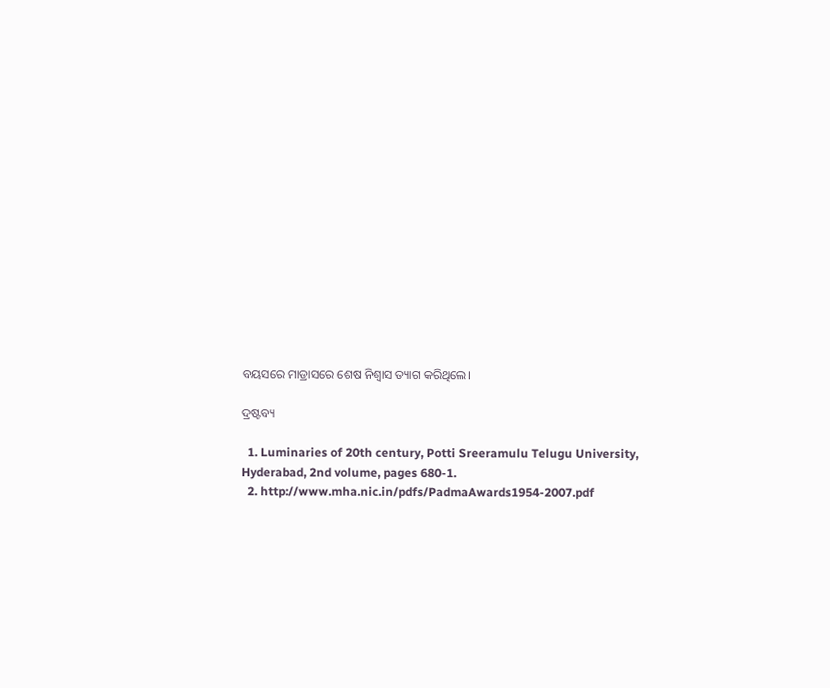ବୟସରେ ମାଡ୍ରାସରେ ଶେଷ ନିଶ୍ଵାସ ତ୍ୟାଗ କରିଥିଲେ।

ଦ୍ରଷ୍ଟବ୍ୟ

  1. Luminaries of 20th century, Potti Sreeramulu Telugu University, Hyderabad, 2nd volume, pages 680-1.
  2. http://www.mha.nic.in/pdfs/PadmaAwards1954-2007.pdf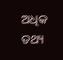ଅଧିକ ତଥ୍ୟ